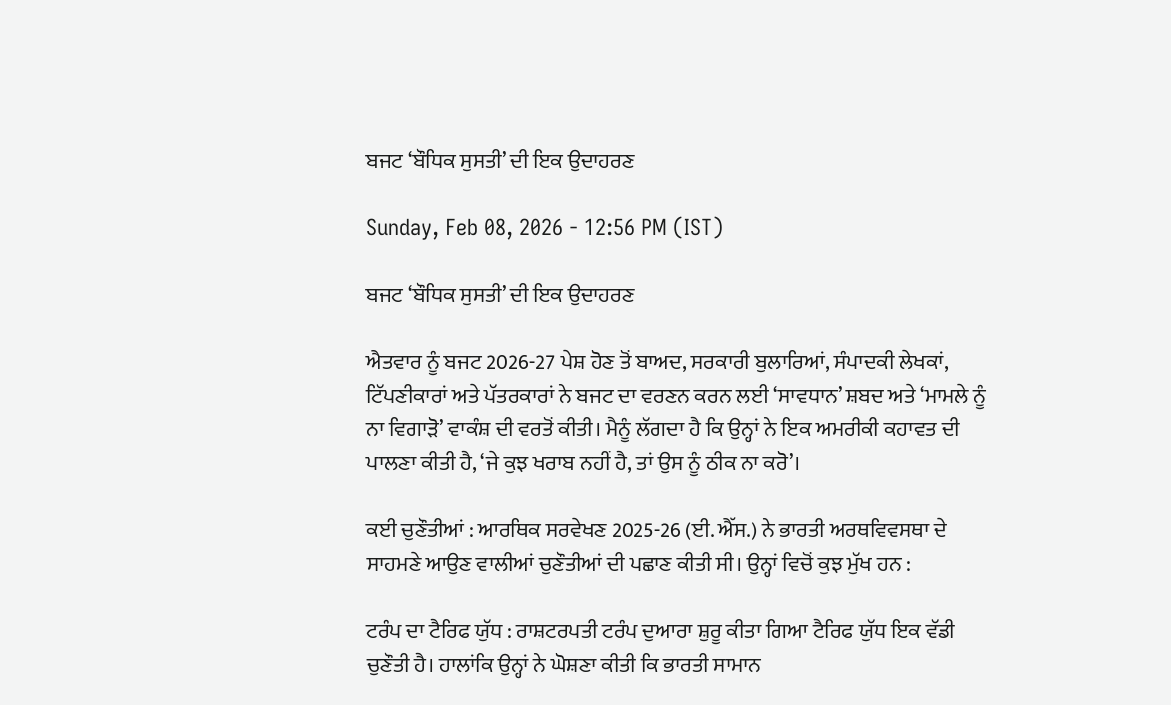ਬਜਟ ‘ਬੌਧਿਕ ਸੁਸਤੀ’ ਦੀ ਇਕ ਉਦਾਹਰਣ

Sunday, Feb 08, 2026 - 12:56 PM (IST)

ਬਜਟ ‘ਬੌਧਿਕ ਸੁਸਤੀ’ ਦੀ ਇਕ ਉਦਾਹਰਣ

ਐਤਵਾਰ ਨੂੰ ਬਜਟ 2026-27 ਪੇਸ਼ ਹੋਣ ਤੋਂ ਬਾਅਦ, ਸਰਕਾਰੀ ਬੁਲਾਰਿਆਂ, ਸੰਪਾਦਕੀ ਲੇਖਕਾਂ, ਟਿੱਪਣੀਕਾਰਾਂ ਅਤੇ ਪੱਤਰਕਾਰਾਂ ਨੇ ਬਜਟ ਦਾ ਵਰਣਨ ਕਰਨ ਲਈ ‘ਸਾਵਧਾਨ’ ਸ਼ਬਦ ਅਤੇ ‘ਮਾਮਲੇ ਨੂੰ ਨਾ ਵਿਗਾੜੋ’ ਵਾਕੰਸ਼ ਦੀ ਵਰਤੋਂ ਕੀਤੀ। ਮੈਨੂੰ ਲੱਗਦਾ ਹੈ ਕਿ ਉਨ੍ਹਾਂ ਨੇ ਇਕ ਅਮਰੀਕੀ ਕਹਾਵਤ ਦੀ ਪਾਲਣਾ ਕੀਤੀ ਹੈ, ‘ਜੇ ਕੁਝ ਖਰਾਬ ਨਹੀਂ ਹੈ, ਤਾਂ ਉਸ ਨੂੰ ਠੀਕ ਨਾ ਕਰੋ’।

ਕਈ ਚੁਣੌਤੀਆਂ : ਆਰਥਿਕ ਸਰਵੇਖਣ 2025-26 (ਈ. ਐੱਸ.) ਨੇ ਭਾਰਤੀ ਅਰਥਵਿਵਸਥਾ ਦੇ ਸਾਹਮਣੇ ਆਉਣ ਵਾਲੀਆਂ ਚੁਣੌਤੀਆਂ ਦੀ ਪਛਾਣ ਕੀਤੀ ਸੀ। ਉਨ੍ਹਾਂ ਵਿਚੋਂ ਕੁਝ ਮੁੱਖ ਹਨ :

ਟਰੰਪ ਦਾ ਟੈਰਿਫ ਯੁੱਧ : ਰਾਸ਼ਟਰਪਤੀ ਟਰੰਪ ਦੁਆਰਾ ਸ਼ੁਰੂ ਕੀਤਾ ਗਿਆ ਟੈਰਿਫ ਯੁੱਧ ਇਕ ਵੱਡੀ ਚੁਣੌਤੀ ਹੈ। ਹਾਲਾਂਕਿ ਉਨ੍ਹਾਂ ਨੇ ਘੋਸ਼ਣਾ ਕੀਤੀ ਕਿ ਭਾਰਤੀ ਸਾਮਾਨ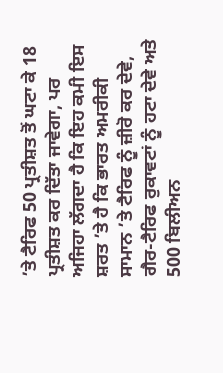’ਤੇ ਟੈਰਿਫ 50 ਪ੍ਰਤੀਸ਼ਤ ਤੋਂ ਘਟਾ ਕੇ 18 ਪ੍ਰਤੀਸ਼ਤ ਕਰ ਦਿੱਤਾ ਜਾਵੇਗਾ, ਪਰ ਅਜਿਹਾ ਲੱਗਦਾ ਹੈ ਕਿ ਇਹ ਕਮੀ ਇਸ ਸ਼ਰਤ ’ਤੇ ਹੈ ਕਿ ਭਾਰਤ ਅਮਰੀਕੀ ਸਾਮਾਨ ’ਤੇ ਟੈਰਿਫ ਨੂੰ ਜ਼ੀਰੋ ਕਰ ਦੇਵੇ, ਗੈਰ-ਟੈਰਿਫ ਰੁਕਾਵਟਾਂ ਨੂੰ ਹਟਾ ਦੇਵੇ ਅਤੇ 500 ਬਿਲੀਅਨ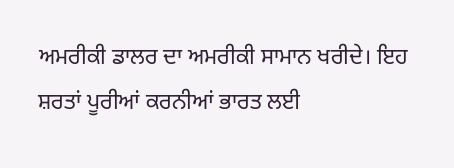ਅਮਰੀਕੀ ਡਾਲਰ ਦਾ ਅਮਰੀਕੀ ਸਾਮਾਨ ਖਰੀਦੇ। ਇਹ ਸ਼ਰਤਾਂ ਪੂਰੀਆਂ ਕਰਨੀਆਂ ਭਾਰਤ ਲਈ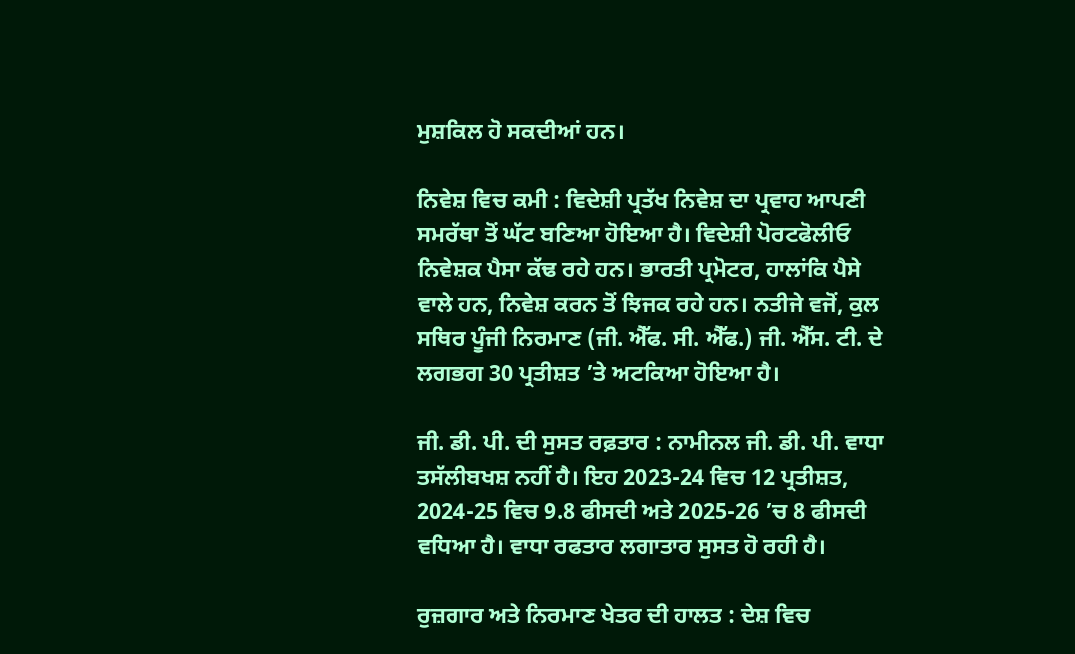ਮੁਸ਼ਕਿਲ ਹੋ ਸਕਦੀਆਂ ਹਨ।

ਨਿਵੇਸ਼ ਵਿਚ ਕਮੀ : ਵਿਦੇਸ਼ੀ ਪ੍ਰਤੱਖ ਨਿਵੇਸ਼ ਦਾ ਪ੍ਰਵਾਹ ਆਪਣੀ ਸਮਰੱਥਾ ਤੋਂ ਘੱਟ ਬਣਿਆ ਹੋਇਆ ਹੈ। ਵਿਦੇਸ਼ੀ ਪੋਰਟਫੋਲੀਓ ਨਿਵੇਸ਼ਕ ਪੈਸਾ ਕੱਢ ਰਹੇ ਹਨ। ਭਾਰਤੀ ਪ੍ਰਮੋਟਰ, ਹਾਲਾਂਕਿ ਪੈਸੇ ਵਾਲੇ ਹਨ, ਨਿਵੇਸ਼ ਕਰਨ ਤੋਂ ਝਿਜਕ ਰਹੇ ਹਨ। ਨਤੀਜੇ ਵਜੋਂ, ਕੁਲ ਸਥਿਰ ਪੂੰਜੀ ਨਿਰਮਾਣ (ਜੀ. ਐੱਫ. ਸੀ. ਐੱਫ.) ਜੀ. ਐੱਸ. ਟੀ. ਦੇ ਲਗਭਗ 30 ਪ੍ਰਤੀਸ਼ਤ ’ਤੇ ਅਟਕਿਆ ਹੋਇਆ ਹੈ।

ਜੀ. ਡੀ. ਪੀ. ਦੀ ਸੁਸਤ ਰਫ਼ਤਾਰ : ਨਾਮੀਨਲ ਜੀ. ਡੀ. ਪੀ. ਵਾਧਾ ਤਸੱਲੀਬਖਸ਼ ਨਹੀਂ ਹੈ। ਇਹ 2023-24 ਵਿਚ 12 ਪ੍ਰਤੀਸ਼ਤ, 2024-25 ਵਿਚ 9.8 ਫੀਸਦੀ ਅਤੇ 2025-26 ’ਚ 8 ਫੀਸਦੀ ਵਧਿਆ ਹੈ। ਵਾਧਾ ਰਫਤਾਰ ਲਗਾਤਾਰ ਸੁਸਤ ਹੋ ਰਹੀ ਹੈ।

ਰੁਜ਼ਗਾਰ ਅਤੇ ਨਿਰਮਾਣ ਖੇਤਰ ਦੀ ਹਾਲਤ : ਦੇਸ਼ ਵਿਚ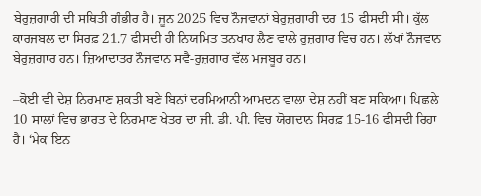ਬੇਰੁਜ਼ਗਾਰੀ ਦੀ ਸਥਿਤੀ ਗੰਭੀਰ ਹੈ। ਜੂਨ 2025 ਵਿਚ ਨੌਜਵਾਨਾਂ ਬੇਰੁਜ਼ਗਾਰੀ ਦਰ 15 ਫੀਸਦੀ ਸੀ। ਕੁੱਲ ਕਾਰਜਬਲ ਦਾ ਸਿਰਫ਼ 21.7 ਫੀਸਦੀ ਹੀ ਨਿਯਮਿਤ ਤਨਖਾਹ ਲੈਣ ਵਾਲੇ ਰੁਜ਼ਗਾਰ ਵਿਚ ਹਨ। ਲੱਖਾਂ ਨੌਜਵਾਨ ਬੇਰੁਜ਼ਗਾਰ ਹਨ। ਜ਼ਿਆਦਾਤਰ ਨੌਜਵਾਨ ਸਵੈ-ਰੁਜ਼ਗਾਰ ਵੱਲ ਮਜਬੂਰ ਹਨ।

–ਕੋਈ ਵੀ ਦੇਸ਼ ਨਿਰਮਾਣ ਸ਼ਕਤੀ ਬਣੇ ਬਿਨਾਂ ਦਰਮਿਆਨੀ ਆਮਦਨ ਵਾਲਾ ਦੇਸ਼ ਨਹੀਂ ਬਣ ਸਕਿਆ। ਪਿਛਲੇ 10 ਸਾਲਾਂ ਵਿਚ ਭਾਰਤ ਦੇ ਨਿਰਮਾਣ ਖੇਤਰ ਦਾ ਜੀ. ਡੀ. ਪੀ. ਵਿਚ ਯੋਗਦਾਨ ਸਿਰਫ਼ 15-16 ਫੀਸਦੀ ਰਿਹਾ ਹੈ। ‘ਮੇਕ ਇਨ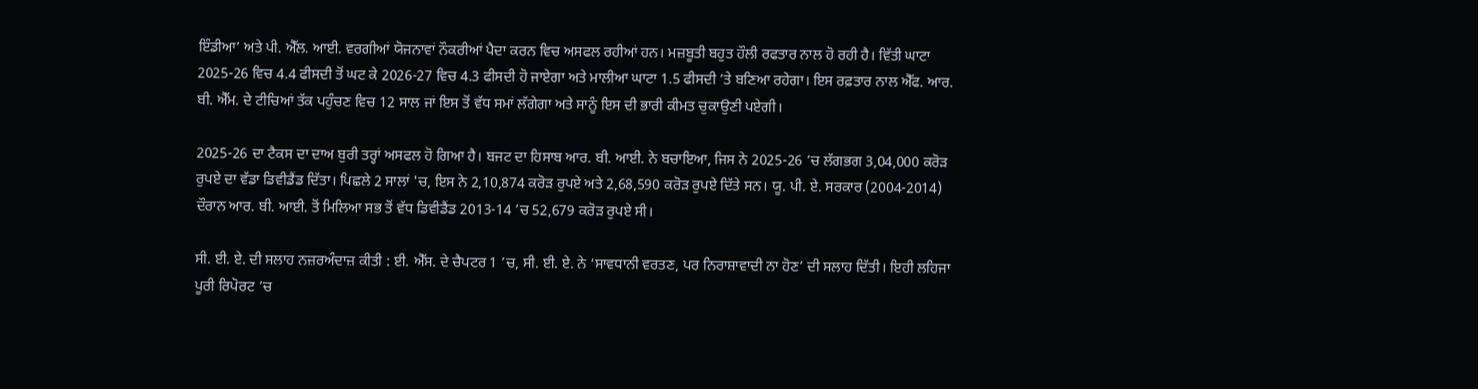ਇੰਡੀਆ’ ਅਤੇ ਪੀ. ਐੱਲ. ਆਈ. ਵਰਗੀਆਂ ਯੋਜਨਾਵਾਂ ਨੌਕਰੀਆਂ ਪੈਦਾ ਕਰਨ ਵਿਚ ਅਸਫਲ ਰਹੀਆਂ ਹਨ। ਮਜ਼ਬੂਤੀ ਬਹੁਤ ਹੌਲੀ ਰਫਤਾਰ ਨਾਲ ਹੋ ਰਹੀ ਹੈ। ਵਿੱਤੀ ਘਾਟਾ 2025-26 ਵਿਚ 4.4 ਫੀਸਦੀ ਤੋਂ ਘਟ ਕੇ 2026-27 ਵਿਚ 4.3 ਫੀਸਦੀ ਹੋ ਜਾਏਗਾ ਅਤੇ ਮਾਲੀਆ ਘਾਟਾ 1.5 ਫੀਸਦੀ ’ਤੇ ਬਣਿਆ ਰਹੇਗਾ। ਇਸ ਰਫ਼ਤਾਰ ਨਾਲ ਐੱਫ. ਆਰ. ਬੀ. ਐੱਮ. ਦੇ ਟੀਚਿਆਂ ਤੱਕ ਪਹੁੰਚਣ ਵਿਚ 12 ਸਾਲ ਜਾਂ ਇਸ ਤੋਂ ਵੱਧ ਸਮਾਂ ਲੱਗੇਗਾ ਅਤੇ ਸਾਨੂੰ ਇਸ ਦੀ ਭਾਰੀ ਕੀਮਤ ਚੁਕਾਉਣੀ ਪਏਗੀ।

2025-26 ਦਾ ਟੈਕਸ ਦਾ ਦਾਅ ਬੁਰੀ ਤਰ੍ਹਾਂ ਅਸਫਲ ਹੋ ਗਿਆ ਹੈ। ਬਜਟ ਦਾ ਹਿਸਾਬ ਆਰ. ਬੀ. ਆਈ. ਨੇ ਬਚਾਇਆ, ਜਿਸ ਨੇ 2025-26 ’ਚ ਲੱਗਭਗ 3,04,000 ਕਰੋੜ ਰੁਪਏ ਦਾ ਵੱਡਾ ਡਿਵੀਡੈਂਡ ਦਿੱਤਾ। ਪਿਛਲੇ 2 ਸਾਲਾਂ 'ਚ, ਇਸ ਨੇ 2,10,874 ਕਰੋੜ ਰੁਪਏ ਅਤੇ 2,68,590 ਕਰੋੜ ਰੁਪਏ ਦਿੱਤੇ ਸਨ। ਯੂ. ਪੀ. ਏ. ਸਰਕਾਰ (2004-2014) ਦੌਰਾਨ ਆਰ. ਬੀ. ਆਈ. ਤੋਂ ਮਿਲਿਆ ਸਭ ਤੋਂ ਵੱਧ ਡਿਵੀਡੈਂਡ 2013-14 ’ਚ 52,679 ਕਰੋੜ ਰੁਪਏ ਸੀ।

ਸੀ. ਈ. ਏ. ਦੀ ਸਲਾਹ ਨਜ਼ਰਅੰਦਾਜ਼ ਕੀਤੀ : ਈ. ਐੱਸ. ਦੇ ਚੈਪਟਰ 1 ’ਚ, ਸੀ. ਈ. ਏ. ਨੇ ‘ਸਾਵਧਾਨੀ ਵਰਤਣ, ਪਰ ਨਿਰਾਸ਼ਾਵਾਦੀ ਨਾ ਹੋਣ’ ਦੀ ਸਲਾਹ ਦਿੱਤੀ। ਇਹੀ ਲਹਿਜਾ ਪੂਰੀ ਰਿਪੋਰਟ ’ਚ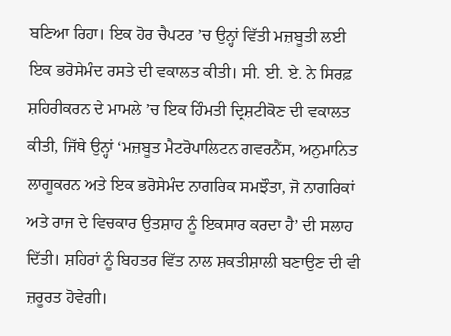ਬਣਿਆ ਰਿਹਾ। ਇਕ ਹੋਰ ਚੈਪਟਰ ’ਚ ਉਨ੍ਹਾਂ ਵਿੱਤੀ ਮਜ਼ਬੂਤੀ ਲਈ ਇਕ ਭਰੋਸੇਮੰਦ ਰਸਤੇ ਦੀ ਵਕਾਲਤ ਕੀਤੀ। ਸੀ. ਈ. ਏ. ਨੇ ਸਿਰਫ਼ ਸ਼ਹਿਰੀਕਰਨ ਦੇ ਮਾਮਲੇ ’ਚ ਇਕ ਹਿੰਮਤੀ ਦ੍ਰਿਸ਼ਟੀਕੋਣ ਦੀ ਵਕਾਲਤ ਕੀਤੀ, ਜਿੱਥੇ ਉਨ੍ਹਾਂ ‘ਮਜ਼ਬੂਤ ਮੈਟਰੋਪਾਲਿਟਨ ਗਵਰਨੈਂਸ, ਅਨੁਮਾਨਿਤ ਲਾਗੂਕਰਨ ਅਤੇ ਇਕ ਭਰੋਸੇਮੰਦ ਨਾਗਰਿਕ ਸਮਝੌਤਾ, ਜੋ ਨਾਗਰਿਕਾਂ ਅਤੇ ਰਾਜ ਦੇ ਵਿਚਕਾਰ ਉਤਸ਼ਾਹ ਨੂੰ ਇਕਸਾਰ ਕਰਦਾ ਹੈ’ ਦੀ ਸਲਾਹ ਦਿੱਤੀ। ਸ਼ਹਿਰਾਂ ਨੂੰ ਬਿਹਤਰ ਵਿੱਤ ਨਾਲ ਸ਼ਕਤੀਸ਼ਾਲੀ ਬਣਾਉਣ ਦੀ ਵੀ ਜ਼ਰੂਰਤ ਹੋਵੇਗੀ।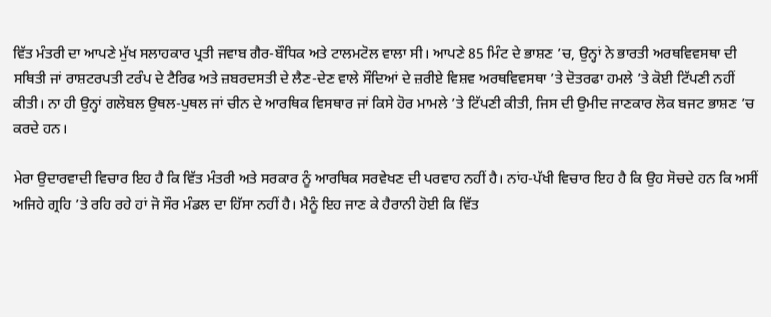ਵਿੱਤ ਮੰਤਰੀ ਦਾ ਆਪਣੇ ਮੁੱਖ ਸਲਾਹਕਾਰ ਪ੍ਰਤੀ ਜਵਾਬ ਗੈਰ-ਬੌਧਿਕ ਅਤੇ ਟਾਲਮਟੋਲ ਵਾਲਾ ਸੀ। ਆਪਣੇ 85 ਮਿੰਟ ਦੇ ਭਾਸ਼ਣ ’ਚ, ਉਨ੍ਹਾਂ ਨੇ ਭਾਰਤੀ ਅਰਥਵਿਵਸਥਾ ਦੀ ਸਥਿਤੀ ਜਾਂ ਰਾਸ਼ਟਰਪਤੀ ਟਰੰਪ ਦੇ ਟੈਰਿਫ ਅਤੇ ਜ਼ਬਰਦਸਤੀ ਦੇ ਲੈਣ-ਦੇਣ ਵਾਲੇ ਸੌਦਿਆਂ ਦੇ ਜ਼ਰੀਏ ਵਿਸ਼ਵ ਅਰਥਵਿਵਸਥਾ ’ਤੇ ਦੋਤਰਫਾ ਹਮਲੇ ’ਤੇ ਕੋਈ ਟਿੱਪਣੀ ਨਹੀਂ ਕੀਤੀ। ਨਾ ਹੀ ਉਨ੍ਹਾਂ ਗਲੋਬਲ ਉਥਲ-ਪੁਥਲ ਜਾਂ ਚੀਨ ਦੇ ਆਰਥਿਕ ਵਿਸਥਾਰ ਜਾਂ ਕਿਸੇ ਹੋਰ ਮਾਮਲੇ ’ਤੇ ਟਿੱਪਣੀ ਕੀਤੀ, ਜਿਸ ਦੀ ਉਮੀਦ ਜਾਣਕਾਰ ਲੋਕ ਬਜਟ ਭਾਸ਼ਣ ’ਚ ਕਰਦੇ ਹਨ।

ਮੇਰਾ ਉਦਾਰਵਾਦੀ ਵਿਚਾਰ ਇਹ ਹੈ ਕਿ ਵਿੱਤ ਮੰਤਰੀ ਅਤੇ ਸਰਕਾਰ ਨੂੰ ਆਰਥਿਕ ਸਰਵੇਖਣ ਦੀ ਪਰਵਾਹ ਨਹੀਂ ਹੈ। ਨਾਂਹ-ਪੱਖੀ ਵਿਚਾਰ ਇਹ ਹੈ ਕਿ ਉਹ ਸੋਚਦੇ ਹਨ ਕਿ ਅਸੀਂ ਅਜਿਹੇ ਗ੍ਰਹਿ ’ਤੇ ਰਹਿ ਰਹੇ ਹਾਂ ਜੋ ਸੌਰ ਮੰਡਲ ਦਾ ਹਿੱਸਾ ਨਹੀਂ ਹੈ। ਮੈਨੂੰ ਇਹ ਜਾਣ ਕੇ ਹੈਰਾਨੀ ਹੋਈ ਕਿ ਵਿੱਤ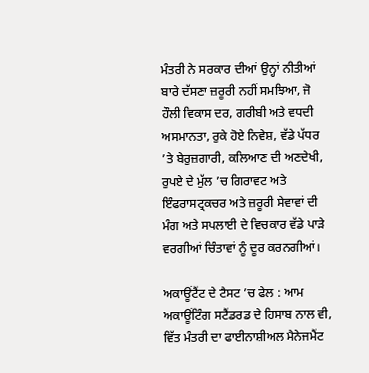ਮੰਤਰੀ ਨੇ ਸਰਕਾਰ ਦੀਆਂ ਉਨ੍ਹਾਂ ਨੀਤੀਆਂ ਬਾਰੇ ਦੱਸਣਾ ਜ਼ਰੂਰੀ ਨਹੀਂ ਸਮਝਿਆ, ਜੋ ਹੌਲੀ ਵਿਕਾਸ ਦਰ, ਗਰੀਬੀ ਅਤੇ ਵਧਦੀ ਅਸਮਾਨਤਾ, ਰੁਕੇ ਹੋਏ ਨਿਵੇਸ਼, ਵੱਡੇ ਪੱਧਰ ’ਤੇ ਬੇਰੁਜ਼ਗਾਰੀ, ਕਲਿਆਣ ਦੀ ਅਣਦੇਖੀ, ਰੁਪਏ ਦੇ ਮੁੱਲ ’ਚ ਗਿਰਾਵਟ ਅਤੇ ਇੰਫਰਾਸਟ੍ਰਕਚਰ ਅਤੇ ਜ਼ਰੂਰੀ ਸੇਵਾਵਾਂ ਦੀ ਮੰਗ ਅਤੇ ਸਪਲਾਈ ਦੇ ਵਿਚਕਾਰ ਵੱਡੇ ਪਾੜੇ ਵਰਗੀਆਂ ਚਿੰਤਾਵਾਂ ਨੂੰ ਦੂਰ ਕਰਨਗੀਆਂ।

ਅਕਾਊਂਟੈਂਟ ਦੇ ਟੈਸਟ ’ਚ ਫੇਲ : ਆਮ ਅਕਾਊਂਟਿੰਗ ਸਟੈਂਡਰਡ ਦੇ ਹਿਸਾਬ ਨਾਲ ਵੀ, ਵਿੱਤ ਮੰਤਰੀ ਦਾ ਫਾਈਨਾਸ਼ੀਅਲ ਮੈਨੇਜਮੈਂਟ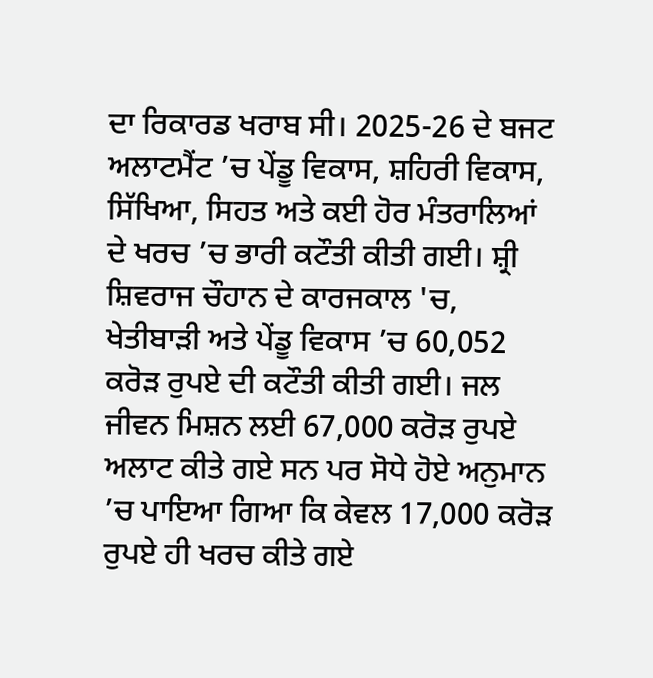ਦਾ ਰਿਕਾਰਡ ਖਰਾਬ ਸੀ। 2025-26 ਦੇ ਬਜਟ ਅਲਾਟਮੈਂਟ ’ਚ ਪੇਂਡੂ ਵਿਕਾਸ, ਸ਼ਹਿਰੀ ਵਿਕਾਸ, ਸਿੱਖਿਆ, ਸਿਹਤ ਅਤੇ ਕਈ ਹੋਰ ਮੰਤਰਾਲਿਆਂ ਦੇ ਖਰਚ ’ਚ ਭਾਰੀ ਕਟੌਤੀ ਕੀਤੀ ਗਈ। ਸ਼੍ਰੀ ਸ਼ਿਵਰਾਜ ਚੌਹਾਨ ਦੇ ਕਾਰਜਕਾਲ 'ਚ, ਖੇਤੀਬਾੜੀ ਅਤੇ ਪੇਂਡੂ ਵਿਕਾਸ ’ਚ 60,052 ਕਰੋੜ ਰੁਪਏ ਦੀ ਕਟੌਤੀ ਕੀਤੀ ਗਈ। ਜਲ ਜੀਵਨ ਮਿਸ਼ਨ ਲਈ 67,000 ਕਰੋੜ ਰੁਪਏ ਅਲਾਟ ਕੀਤੇ ਗਏ ਸਨ ਪਰ ਸੋਧੇ ਹੋਏ ਅਨੁਮਾਨ ’ਚ ਪਾਇਆ ਗਿਆ ਕਿ ਕੇਵਲ 17,000 ਕਰੋੜ ਰੁਪਏ ਹੀ ਖਰਚ ਕੀਤੇ ਗਏ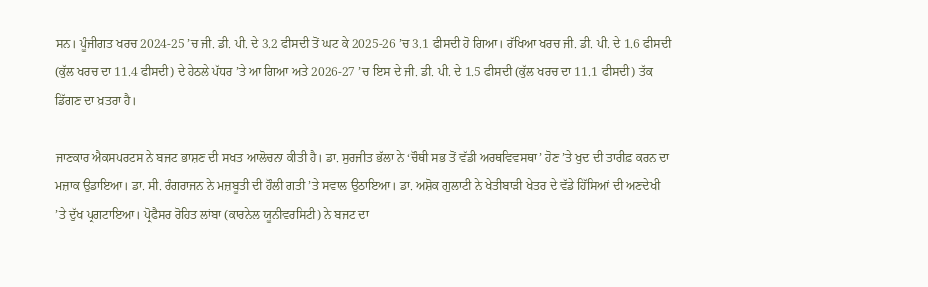ਸਨ। ਪੂੰਜੀਗਤ ਖਰਚ 2024-25 ’ਚ ਜੀ. ਡੀ. ਪੀ. ਦੇ 3.2 ਫੀਸਦੀ ਤੋਂ ਘਟ ਕੇ 2025-26 ’ਚ 3.1 ਫੀਸਦੀ ਹੋ ਗਿਆ। ਰੱਖਿਆ ਖਰਚ ਜੀ. ਡੀ. ਪੀ. ਦੇ 1.6 ਫੀਸਦੀ (ਕੁੱਲ ਖਰਚ ਦਾ 11.4 ਫੀਸਦੀ) ਦੇ ਹੇਠਲੇ ਪੱਧਰ ’ਤੇ ਆ ਗਿਆ ਅਤੇ 2026-27 ’ਚ ਇਸ ਦੇ ਜੀ. ਡੀ. ਪੀ. ਦੇ 1.5 ਫੀਸਦੀ (ਕੁੱਲ ਖਰਚ ਦਾ 11.1 ਫੀਸਦੀ) ਤੱਕ ਡਿੱਗਣ ਦਾ ਖ਼ਤਰਾ ਹੈ।

ਜਾਣਕਾਰ ਐਕਸਪਰਟਸ ਨੇ ਬਜਟ ਭਾਸ਼ਣ ਦੀ ਸਖਤ ਆਲੋਚਨਾ ਕੀਤੀ ਹੈ। ਡਾ. ਸੁਰਜੀਤ ਭੱਲਾ ਨੇ ‘ਚੌਥੀ ਸਭ ਤੋਂ ਵੱਡੀ ਅਰਥਵਿਵਸਥਾ’ ਹੋਣ ’ਤੇ ਖੁਦ ਦੀ ਤਾਰੀਫ਼ ਕਰਨ ਦਾ ਮਜ਼ਾਕ ਉਡਾਇਆ। ਡਾ. ਸੀ. ਰੰਗਰਾਜਨ ਨੇ ਮਜ਼ਬੂਤੀ ਦੀ ਹੌਲੀ ਗਤੀ ’ਤੇ ਸਵਾਲ ਉਠਾਇਆ। ਡਾ. ਅਸ਼ੋਕ ਗੁਲਾਟੀ ਨੇ ਖੇਤੀਬਾੜੀ ਖੇਤਰ ਦੇ ਵੱਡੇ ਹਿੱਸਿਆਂ ਦੀ ਅਣਦੇਖੀ ’ਤੇ ਦੁੱਖ ਪ੍ਰਗਟਾਇਆ। ਪ੍ਰੋਫੈਸਰ ਰੋਹਿਤ ਲਾਂਬਾ (ਕਾਰਨੇਲ ਯੂਨੀਵਰਸਿਟੀ) ਨੇ ਬਜਟ ਦਾ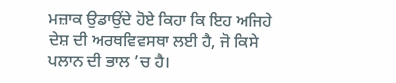ਮਜ਼ਾਕ ਉਡਾਉਂਦੇ ਹੋਏ ਕਿਹਾ ਕਿ ਇਹ ਅਜਿਹੇ ਦੇਸ਼ ਦੀ ਅਰਥਵਿਵਸਥਾ ਲਈ ਹੈ, ਜੋ ਕਿਸੇ ਪਲਾਨ ਦੀ ਭਾਲ ’ਚ ਹੈ।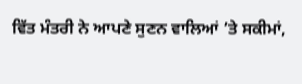ਵਿੱਤ ਮੰਤਰੀ ਨੇ ਆਪਣੇ ਸੁਣਨ ਵਾਲਿਆਂ ’ਤੇ ਸਕੀਮਾਂ,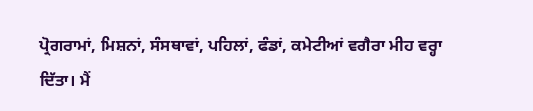ਪ੍ਰੋਗਰਾਮਾਂ, ਮਿਸ਼ਨਾਂ, ਸੰਸਥਾਵਾਂ, ਪਹਿਲਾਂ, ਫੰਡਾਂ, ਕਮੇਟੀਆਂ ਵਗੈਰਾ ਮੀਹ ਵਰ੍ਹਾ ਦਿੱਤਾ। ਮੈਂ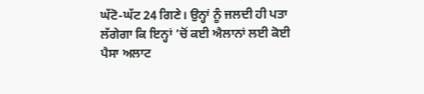ਘੱਟੋ-ਘੱਟ 24 ਗਿਣੇ। ਉਨ੍ਹਾਂ ਨੂੰ ਜਲਦੀ ਹੀ ਪਤਾ ਲੱਗੇਗਾ ਕਿ ਇਨ੍ਹਾਂ ’ਚੋਂ ਕਈ ਐਲਾਨਾਂ ਲਈ ਕੋਈ ਪੈਸਾ ਅਲਾਟ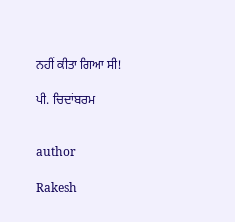ਨਹੀਂ ਕੀਤਾ ਗਿਆ ਸੀ!

ਪੀ. ਚਿਦਾਂਬਰਮ


author

Rakesh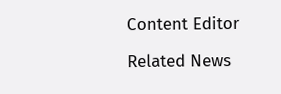Content Editor

Related News